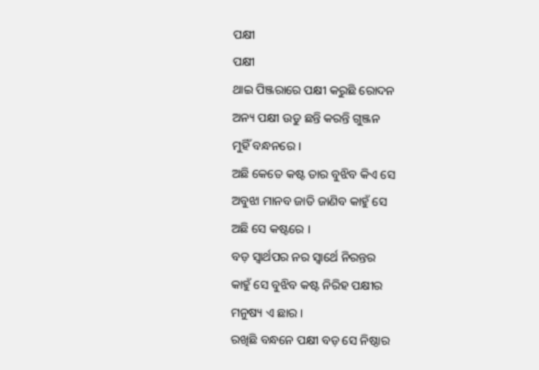ପକ୍ଷୀ
ପକ୍ଷୀ
ଥାଇ ପିଞ୍ଜରାରେ ପକ୍ଷୀ କରୁଛି ରୋଦନ
ଅନ୍ୟ ପକ୍ଷୀ ଉଡୁ ଛନ୍ତି କରନ୍ତି ଗୁଞ୍ଜନ
ମୁହିଁ ବନ୍ଧନରେ ।
ଅଛି କେତେ କଷ୍ଟ ତାର ବୁଝିବ କିଏ ସେ
ଅବୁଝା ମାନବ ଜାତି ଜାଣିବ କାହୁଁ ସେ
ଅଛି ସେ କଷ୍ଟରେ ।
ବଡ଼ ସ୍ୱାର୍ଥପର ନର ସ୍ବାର୍ଥେ ନିରନ୍ତର
କାହୁଁ ସେ ବୁଝିବ କଷ୍ଟ ନିରିହ ପକ୍ଷୀର
ମନୁଷ୍ୟ ଏ ଛାର ।
ରଖିଛି ବନ୍ଧନେ ପକ୍ଷୀ ବଡ଼ ସେ ନିଷ୍ଠାର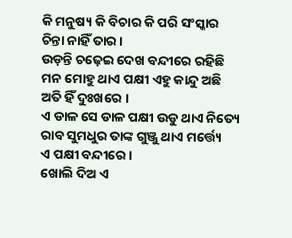କି ମନୁଷ୍ୟ କି ବିଚାର କି ପରି ସଂସ୍କାର
ଚିନ୍ତା ନାହିଁ ତାର ।
ଉଡ଼ନ୍ତି ଚଢ଼େଇ ଦେଖ ବନ୍ଦୀରେ ରହିଛି
ମନ ମୋହୁ ଥାଏ ପକ୍ଷୀ ଏହୁ କାନ୍ଦୁ ଅଛି
ଅତି ହିଁ ଦୁଃଖରେ ।
ଏ ଡାଳ ସେ ଡାଳ ପକ୍ଷୀ ଉଡୁ ଥାଏ ନିତ୍ୟେ
ରାବ ସୁମଧୁର ତାଙ୍କ ଗୁଞ୍ଜୁ ଥାଏ ମର୍ତ୍ତ୍ୟେ
ଏ ପକ୍ଷୀ ବନ୍ଦୀରେ ।
ଖୋଲି ଦିଅ ଏ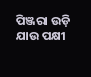ପିଞ୍ଜରା ଉଡ଼ି ଯାଉ ପକ୍ଷୀ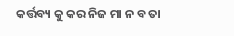କର୍ତ୍ତବ୍ୟ କୁ କର ନିଜ ମା ନ ବ ତା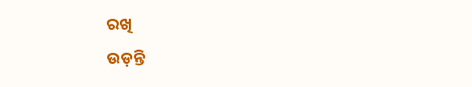ରଖି
ଉଡ଼ନ୍ତି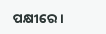ପକ୍ଷୀରେ ।